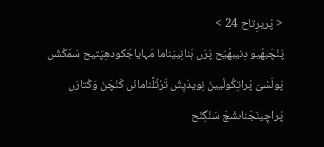< پْریرِتاح 24 >
پَنْچَبھْیو دِنیبھْیَح پَرَں ہَنانِییَناما مَہایاجَکودھِپَتیح سَمَکْشَں پَولَسْیَ پْراتِکُولْیینَ نِویدَیِتُں تَرْتُلَّنامانَں کَنْچَنَ وَکْتارَں پْراچِینَجَناںشْچَ سَنْگِنَح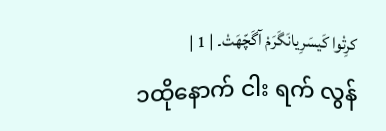کرِتْوا کَیسَرِیانَگَرَمْ آگَچّھَتْ۔ | 1 |
၁ထိုနောက် ငါး ရက် လွန်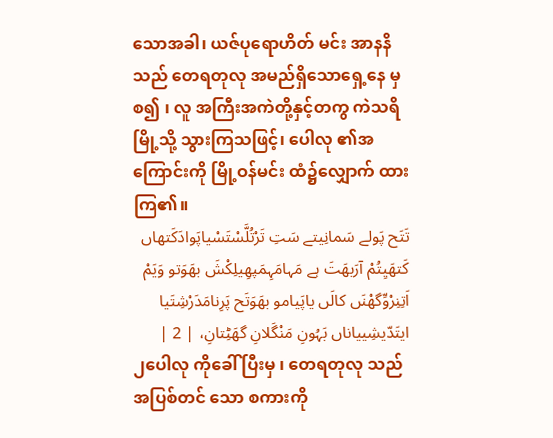သောအခါ၊ ယဇ်ပုရောဟိတ် မင်း အာနနိ သည် တေရတုလု အမည်ရှိသောရှေ့နေ မှစ၍ ၊ လူ အကြီးအကဲတို့နှင့်တကွ ကဲသရိမြို့သို့ သွားကြသဖြင့်၊ ပေါလု ၏အကြောင်းကို မြို့ဝန်မင်း ထံ၌လျှောက် ထားကြ၏။
تَتَح پَولے سَمانِیتے سَتِ تَرْتُلَّسْتَسْیاپَوادَکَتھاں کَتھَیِتُمْ آرَبھَتَ ہے مَہامَہِمَپھِیلِکْشَ بھَوَتو وَیَمْ اَتِنِرْوِّگھْنَں کالَں یاپَیامو بھَوَتَح پَرِنامَدَرْشِتَیا ایتَدّیشِییاناں بَہُونِ مَنْگَلانِ گھَٹِتانِ، | 2 |
၂ပေါလု ကိုခေါ် ပြီးမှ ၊ တေရတုလု သည် အပြစ်တင် သော စကားကို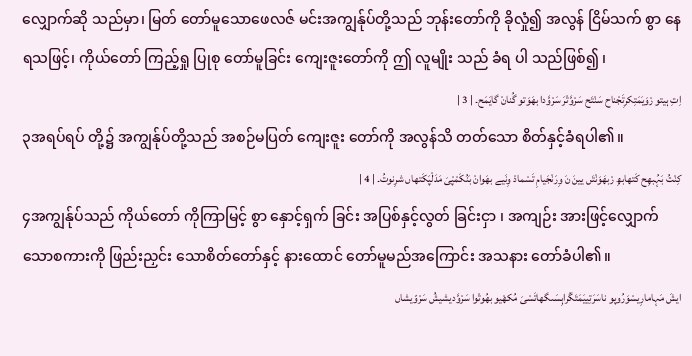လျှောက်ဆို သည်မှာ၊ မြတ် တော်မူသောဖေလဇ် မင်းအကျွန်ုပ်တို့သည် ဘုန်းတော်ကို ခိုလှုံ၍ အလွန် ငြိမ်သက် စွာ နေ ရသဖြင့်၊ ကိုယ်တော် ကြည့်ရှု ပြုစု တော်မူခြင်း ကျေးဇူးတော်ကို ဤ လူမျိုး သည် ခံရ ပါ သည်ဖြစ်၍ ၊
اِتِ ہیتو رْوَیَمَتِکرِتَجْناح سَنْتَح سَرْوَّتْرَ سَرْوَّدا بھَوَتو گُنانْ گایَمَح۔ | 3 |
၃အရပ်ရပ် တို့၌ အကျွန်ုပ်တို့သည် အစဉ်မပြတ် ကျေးဇူး တော်ကို အလွန်သိ တတ်သော စိတ်နှင့်ခံရပါ၏။
کِنْتُ بَہُبھِح کَتھابھِ رْبھَوَنْتَں یینَ نَ وِرَنْجَیامِ تَسْمادْ وِنَیے بھَوانْ بَنُکَمْپْیَ مَدَلْپَکَتھاں شرِنوتُ۔ | 4 |
၄အကျွန်ုပ်သည် ကိုယ်တော် ကိုကြာမြင့် စွာ နှောင့်ရှက် ခြင်း အပြစ်နှင့်လွတ် ခြင်းငှာ ၊ အကျဉ်း အားဖြင့်လျှောက်သောစကားကို ဖြည်းညှင်း သောစိတ်တော်နှင့် နားထောင် တော်မူမည်အကြောင်း အသနား တော်ခံပါ၏။
ایشَ مَہامارِیسْوَرُوپو ناسَرَتِییَمَتَگْراہِسَںگھاتَسْیَ مُکھْیو بھُوتْوا سَرْوَّدیشیشُ سَرْوّیشاں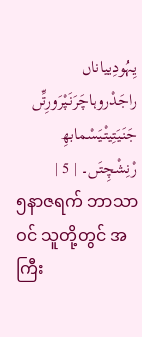یِہُودِییاناں راجَدْروہاچَرَنَپْرَورِتِّں جَنَیَتِیتْیَسْمابھِ رْنِشْچِتَں۔ | 5 |
၅နာဇရက် ဘာသာဝင် သူတို့တွင် အကြီး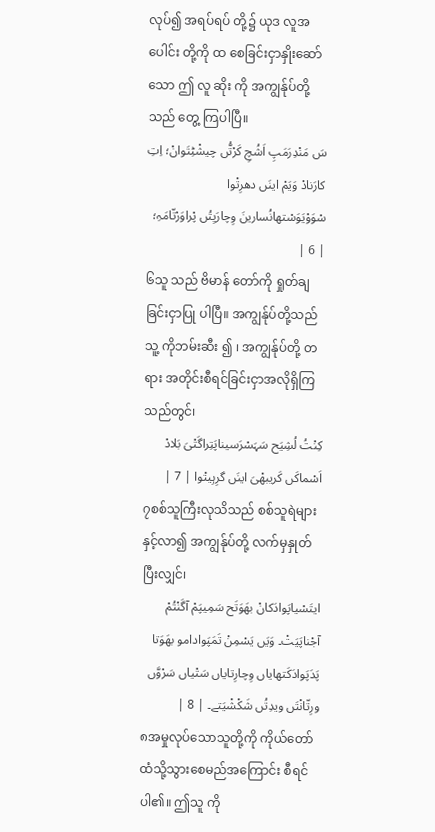လုပ်၍ အရပ်ရပ် တို့၌ ယုဒ လူအပေါင်း တို့ကို ထ စေခြင်းငှာနှိုးဆော် သော ဤ လူ ဆိုး ကို အကျွန်ုပ်တို့သည် တွေ့ ကြပါပြီ။
سَ مَنْدِرَمَپِ اَشُچِ کَرْتُّں چیشْٹِتَوانْ؛ اِتِ کارَنادْ وَیَمْ اینَں دھرِتْوا سْوَوْیَوَسْتھانُسارینَ وِچارَیِتُں پْراوَرْتّامَہِ؛ | 6 |
၆သူ သည် ဗိမာန် တော်ကို ရှုတ်ချ ခြင်းငှာပြု ပါပြီ။ အကျွန်ုပ်တို့သည် သူ့ ကိုဘမ်းဆီး ၍ ၊ အကျွန်ုပ်တို့ တရား အတိုင်းစီရင်ခြင်းငှာအလိုရှိကြသည်တွင်၊
کِنْتُ لُشِیَح سَہَسْرَسیناپَتِراگَتْیَ بَلادْ اَسْماکَں کَریبھْیَ اینَں گرِہِیتْوا | 7 |
၇စစ်သူကြီးလုသိသည် စစ်သူရဲများနှင့်လာ၍ အကျွန်ုပ်တို့ လက်မှနှုတ်ပြီးလျှင်၊
ایتَسْیاپَوادَکانْ بھَوَتَح سَمِیپَمْ آگَنْتُمْ آجْناپَیَتْ۔ وَیَں یَسْمِنْ تَمَپَوادامو بھَوَتا پَدَپَوادَکَتھایاں وِچارِتایاں سَتْیاں سَرْوَّں ورِتّانْتَں ویدِتُں شَکْشْیَتے۔ | 8 |
၈အမှုလုပ်သောသူတို့ကို ကိုယ်တော်ထံသို့သွားစေမည်အကြောင်း စီရင်ပါ၏။ ဤသူ ကို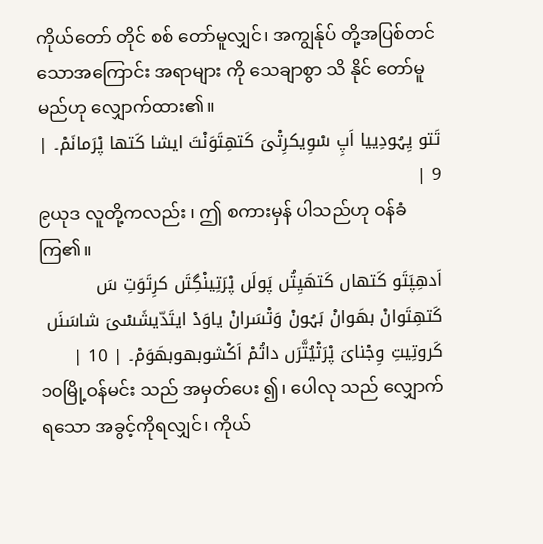ကိုယ်တော် တိုင် စစ် တော်မူလျှင်၊ အကျွန်ုပ် တို့အပြစ်တင် သောအကြောင်း အရာများ ကို သေချာစွာ သိ နိုင် တော်မူမည်ဟု လျှောက်ထား၏။
تَتو یِہُودِییا اَپِ سْوِیکرِتْیَ کَتھِتَوَنْتَ ایشا کَتھا پْرَمانَمْ۔ | 9 |
၉ယုဒ လူတို့ကလည်း ၊ ဤ စကားမှန် ပါသည်ဟု ဝန်ခံ ကြ၏။
اَدھِپَتَو کَتھاں کَتھَیِتُں پَولَں پْرَتِینْگِتَں کرِتَوَتِ سَ کَتھِتَوانْ بھَوانْ بَہُونْ وَتْسَرانْ یاوَدْ ایتَدّیشَسْیَ شاسَنَں کَروتِیتِ وِجْنایَ پْرَتْیُتَّرَں داتُمْ اَکْشوبھوبھَوَمْ۔ | 10 |
၁၀မြို့ဝန်မင်း သည် အမှတ်ပေး ၍၊ ပေါလု သည် လျှောက် ရသော အခွင့်ကိုရလျှင်၊ ကိုယ်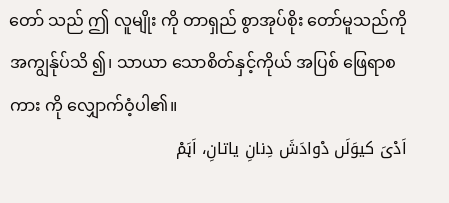တော် သည် ဤ လူမျိုး ကို တာရှည် စွာအုပ်စိုး တော်မူသည်ကို အကျွန်ုပ်သိ ၍၊ သာယာ သောစိတ်နှင့်ကိုယ် အပြစ် ဖြေရာစကား ကို လျှောက်ဝံ့ပါ၏။
اَدْیَ کیوَلَں دْوادَشَ دِنانِ یاتانِ، اَہَمْ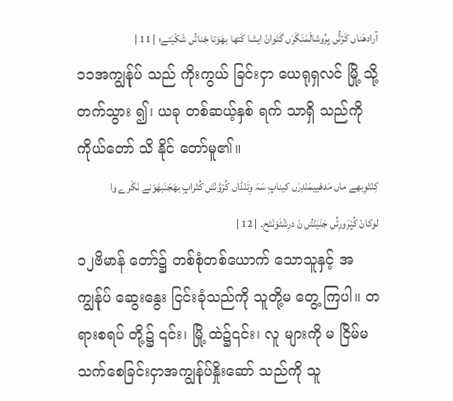آرادھَناں کَرْتُّں یِرُوشالَمَنَگَرَں گَتَوانْ ایشا کَتھا بھَوَتا جْناتُں شَکْیَتے؛ | 11 |
၁၁အကျွန်ုပ် သည် ကိုးကွယ် ခြင်းငှာ ယေရုရှလင် မြို့ သို့ တက်သွား ၍၊ ယခု တစ်ဆယ့်နှစ် ရက် သာရှိ သည်ကို ကိုယ်တော် သိ နိုင် တော်မူ၏။
کِنْتْوِبھے ماں مَدھْییمَنْدِرَں کیناپِ سَہَ وِتَنْڈاں کُرْوَّنْتَں کُتْراپِ بھَجَنَبھَوَنے نَگَرے وا لوکانْ کُپْرَورِتِّں جَنَیَنْتُں نَ درِشْٹَوَنْتَح۔ | 12 |
၁၂ဗိမာန် တော်၌ တစ်စုံတစ်ယောက် သောသူနှင့် အကျွန်ုပ် ဆွေးနွေး ငြင်းခုံသည်ကို သူတို့မ တွေ့ ကြပါ။ တရားစရပ် တို့၌ ၎င်း၊ မြို့ ထဲ၌၎င်း၊ လူ များကို မ ငြိမ်မသက်စေခြင်းငှာအကျွန်ုပ်နှိုးဆော် သည်ကို သူ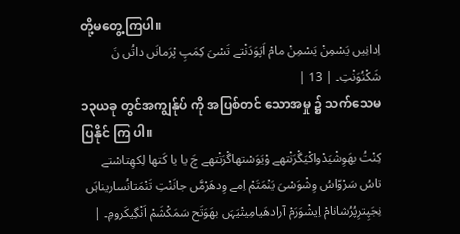တို့မတွေ့ကြပါ။
اِدانِیں یَسْمِنْ یَسْمِنْ مامْ اَپَوَدَنْتے تَسْیَ کِمَپِ پْرَمانَں داتُں نَ شَکْنُوَنْتِ۔ | 13 |
၁၃ယခု တွင်အကျွန်ုပ် ကို အပြစ်တင် သောအမှု ၌ သက်သေမ ပြနိုင် ကြ ပါ။
کِنْتُ بھَوِشْیَدْواکْیَگْرَنْتھے وْیَوَسْتھاگْرَنْتھے چَ یا یا کَتھا لِکھِتاسْتے تاسُ سَرْوّاسُ وِشْوَسْیَ یَنْمَتَمْ اِمے وِدھَرْمَّں جانَنْتِ تَنْمَتانُساریناہَں نِجَپِترِپُرُشانامْ اِیشْوَرَمْ آرادھَیامِیتْیَہَں بھَوَتَح سَمَکْشَمْ اَنْگِیکَرومِ۔ |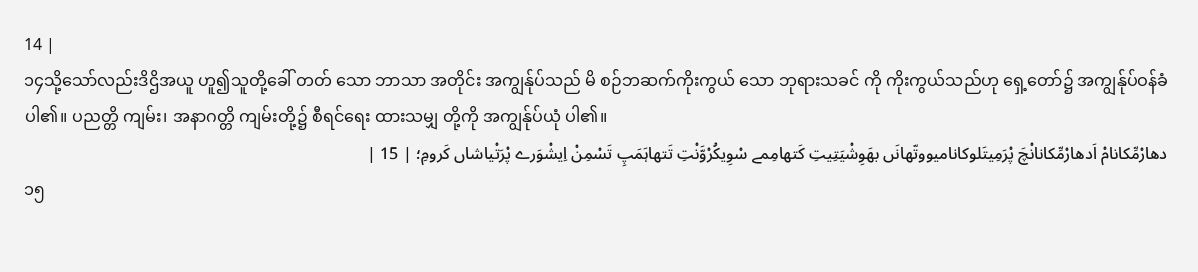14 |
၁၄သို့သော်လည်းဒိဌိအယူ ဟူ၍သူတို့ခေါ် တတ် သော ဘာသာ အတိုင်း အကျွန်ုပ်သည် မိ စဉ်ဘဆက်ကိုးကွယ် သော ဘုရားသခင် ကို ကိုးကွယ်သည်ဟု ရှေ့တော်၌ အကျွန်ုပ်ဝန်ခံ ပါ၏။ ပညတ္တိ ကျမ်း၊ အနာဂတ္တိ ကျမ်းတို့၌ စီရင်ရေး ထားသမျှ တို့ကို အကျွန်ုပ်ယုံ ပါ၏။
دھارْمِّکانامْ اَدھارْمِّکانانْچَ پْرَمِیتَلوکانامیووتّھانَں بھَوِشْیَتِیتِ کَتھامِمے سْوِیکُرْوَّنْتِ تَتھاہَمَپِ تَسْمِنْ اِیشْوَرے پْرَتْیاشاں کَرومِ؛ | 15 |
၁၅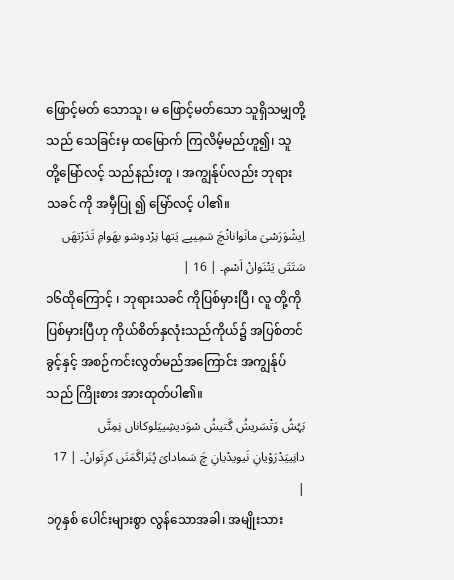ဖြောင့်မတ် သောသူ၊ မ ဖြောင့်မတ်သော သူရှိသမျှတို့သည် သေခြင်းမှ ထမြောက် ကြလိမ့်မည်ဟူ၍၊ သူ တို့မြော်လင့် သည်နည်းတူ ၊ အကျွန်ုပ်လည်း ဘုရားသခင် ကို အမှီပြု ၍ မြော်လင့် ပါ၏။
اِیشْوَرَسْیَ مانَوانانْچَ سَمِیپے یَتھا نِرْدوشو بھَوامِ تَدَرْتھَں سَتَتَں یَتْنَوانْ اَسْمِ۔ | 16 |
၁၆ထိုကြောင့် ၊ ဘုရားသခင် ကိုပြစ်မှားပြီ၊ လူ တို့ကို ပြစ်မှားပြီဟု ကိုယ်စိတ်နှလုံးသည်ကိုယ်၌ အပြစ်တင် ခွင့်နှင့် အစဉ်ကင်းလွတ်မည်အကြောင်း အကျွန်ုပ် သည် ကြိုးစား အားထုတ်ပါ၏။
بَہُشُ وَتْسَریشُ گَتیشُ سْوَدیشِییَلوکاناں نِمِتَّں دانِییَدْرَوْیانِ نَیویدْیانِ چَ سَمادایَ پُنَراگَمَنَں کرِتَوانْ۔ | 17 |
၁၇နှစ် ပေါင်းများစွာ လွန်သောအခါ၊ အမျိုးသား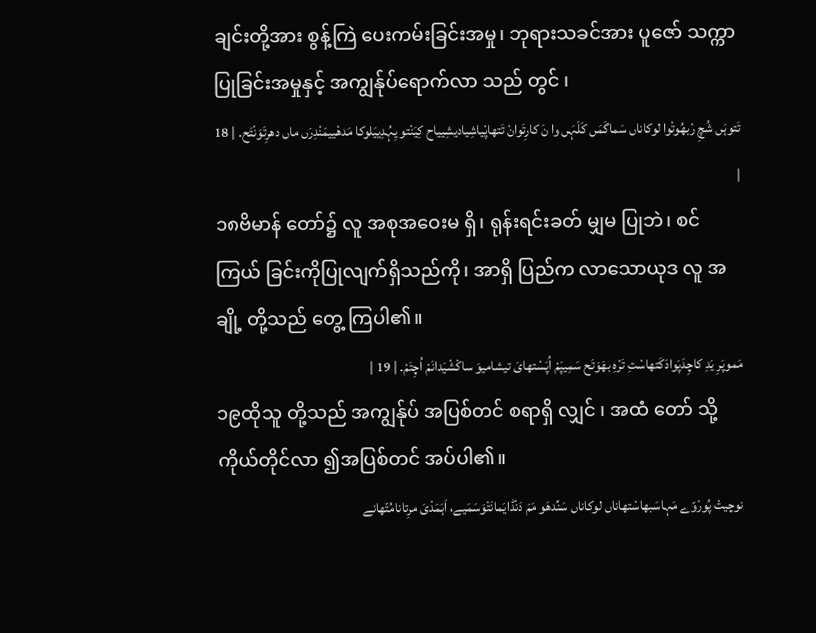ချင်းတို့အား စွန့်ကြဲ ပေးကမ်းခြင်းအမှု၊ ဘုရားသခင်အား ပူဇော် သက္ကာပြုခြင်းအမှုနှင့် အကျွန်ုပ်ရောက်လာ သည် တွင် ၊
تَتوہَں شُچِ رْبھُوتْوا لوکاناں سَماگَمَں کَلَہَں وا نَ کارِتَوانْ تَتھاپْیاشِیادیشِییاح کِیَنْتو یِہُدِییَلوکا مَدھْییمَنْدِرَں ماں دھرِتَوَنْتَح۔ | 18 |
၁၈ဗိမာန် တော်၌ လူ အစုအဝေးမ ရှိ၊ ရုန်းရင်းခတ် မျှမ ပြုဘဲ၊ စင်ကြယ် ခြင်းကိုပြုလျက်ရှိသည်ကို၊ အာရှိ ပြည်က လာသောယုဒ လူ အချို့ တို့သည် တွေ့ ကြပါ၏။
مَموپَرِ یَدِ کاچِدَپَوادَکَتھاسْتِ تَرْہِ بھَوَتَح سَمِیپَمْ اُپَسْتھایَ تیشامیوَ ساکْشْیَدانَمْ اُچِتَمْ۔ | 19 |
၁၉ထိုသူ တို့သည် အကျွန်ုပ် အပြစ်တင် စရာရှိ လျှင် ၊ အထံ တော် သို့ကိုယ်တိုင်လာ ၍အပြစ်တင် အပ်ပါ၏။
نوچیتْ پُورْوّے مَہاسَبھاسْتھاناں لوکاناں سَنِّدھَو مَمَ دَنْڈایَمانَتْوَسَمَیے، اَہَمَدْیَ مرِتانامُتّھانے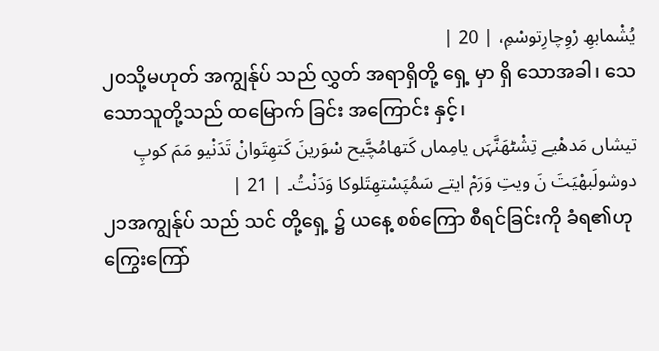یُشْمابھِ رْوِچارِتوسْمِ، | 20 |
၂၀သို့မဟုတ် အကျွန်ုပ် သည် လွှတ် အရာရှိတို့ ရှေ့ မှာ ရှိ သောအခါ၊ သေ သောသူတို့သည် ထမြောက် ခြင်း အကြောင်း နှင့်၊
تیشاں مَدھْیے تِشْٹھَنَّہَں یامِماں کَتھامُچَّیح سْوَرینَ کَتھِتَوانْ تَدَنْیو مَمَ کوپِ دوشولَبھْیَتَ نَ ویتِ وَرَمْ ایتے سَمُپَسْتھِتَلوکا وَدَنْتُ۔ | 21 |
၂၁အကျွန်ုပ် သည် သင် တို့ရှေ့ ၌ ယနေ့ စစ်ကြော စီရင်ခြင်းကို ခံရ၏ဟုကြွေးကြော်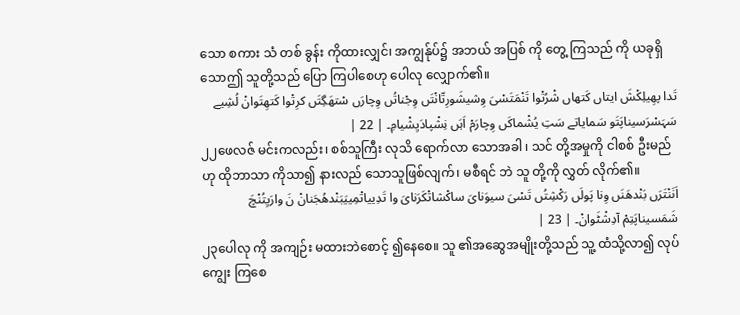သော စကား သံ တစ် ခွန်း ကိုထားလျှင်၊ အကျွန်ုပ်၌ အဘယ် အပြစ် ကို တွေ့ ကြသည် ကို ယခုရှိသောဤ သူတို့သည် ပြော ကြပါစေဟု ပေါလု လျှောက်၏။
تَدا پھِیلِکْشَ ایتاں کَتھاں شْرُتْوا تَنْمَتَسْیَ وِشیشَورِتّانْتَں وِجْناتُں وِچارَں سْتھَگِتَں کرِتْوا کَتھِتَوانْ لُشِیے سَہَسْرَسیناپَتَو سَمایاتے سَتِ یُشْماکَں وِچارَمْ اَہَں نِشْپادَیِشْیامِ۔ | 22 |
၂၂ဖေလဇ် မင်းကလည်း၊ စစ်သူကြီး လုသိ ရောက်လာ သောအခါ ၊ သင် တို့အမှုကို ငါစစ် ဦးမည်ဟု ထိုဘာသာ ကိုသာ၍ နားလည် သောသူဖြစ်လျက်၊ မစီရင် ဘဲ သူ တို့ကို လွှတ် လိုက်၏။
اَنَنْتَرَں بَنْدھَنَں وِنا پَولَں رَکْشِتُں تَسْیَ سیوَنایَ ساکْشاتْکَرَنایَ وا تَدِییاتْمِییَبَنْدھُجَنانْ نَ وارَیِتُنْچَ شَمَسیناپَتِمْ آدِشْٹَوانْ۔ | 23 |
၂၃ပေါလု ကို အကျဉ်း မထားဘဲစောင့် ၍နေစေ။ သူ ၏အဆွေအမျိုးတို့သည် သူ့ ထံသို့လာ၍ လုပ်ကျွေး ကြစေ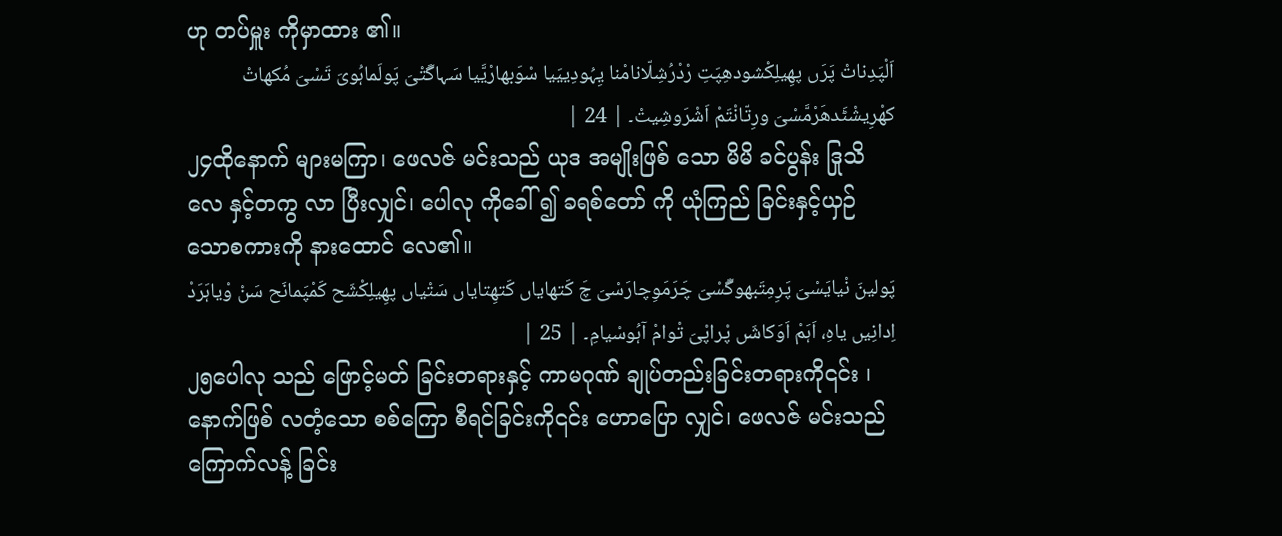ဟု တပ်မှူး ကိုမှာထား ၏။
اَلْپَدِناتْ پَرَں پھِیلِکْشودھِپَتِ رْدْرُشِلّانامْنا یِہُودِییَیا سْوَبھارْیَّیا سَہاگَتْیَ پَولَماہُویَ تَسْیَ مُکھاتْ کھْرِیشْٹَدھَرْمَّسْیَ ورِتّانْتَمْ اَشْرَوشِیتْ۔ | 24 |
၂၄ထိုနောက် များမကြာ၊ ဖေလဇ် မင်းသည် ယုဒ အမျိုးဖြစ် သော မိမိ ခင်ပွန်း ဒြုသိလေ နှင့်တကွ လာ ပြီးလျှင်၊ ပေါလု ကိုခေါ် ၍ ခရစ်တော် ကို ယုံကြည် ခြင်းနှင့်ယှဉ် သောစကားကို နားထောင် လေ၏။
پَولینَ نْیایَسْیَ پَرِمِتَبھوگَسْیَ چَرَمَوِچارَسْیَ چَ کَتھایاں کَتھِتایاں سَتْیاں پھِیلِکْشَح کَمْپَمانَح سَنْ وْیاہَرَدْ اِدانِیں یاہِ، اَہَمْ اَوَکاشَں پْراپْیَ تْوامْ آہُوسْیامِ۔ | 25 |
၂၅ပေါလု သည် ဖြောင့်မတ် ခြင်းတရားနှင့် ကာမဂုဏ် ချုပ်တည်းခြင်းတရားကို၎င်း ၊ နောက်ဖြစ် လတံ့သော စစ်ကြော စီရင်ခြင်းကို၎င်း ဟောပြော လျှင်၊ ဖေလဇ် မင်းသည် ကြောက်လန့် ခြင်း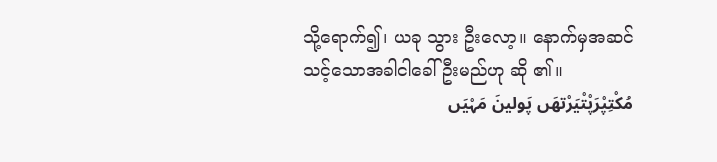သို့ရောက်၍၊ ယခု သွား ဦးလော့။ နောက်မှအဆင်သင့်သောအခါငါခေါ် ဦးမည်ဟု ဆို ၏။
مُکْتِپْرَپْتْیَرْتھَں پَولینَ مَہْیَں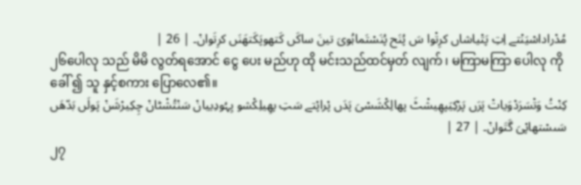مُدْراداسْیَنْتے اِتِ پَتْیاشاں کرِتْوا سَ پُنَح پُنَسْتَماہُویَ تینَ ساکَں کَتھوپَکَتھَنَں کرِتَوانْ۔ | 26 |
၂၆ပေါလု သည် မိမိ လွတ်ရအောင် ငွေ ပေး မည်ဟု ထို မင်းသည်ထင်မှတ် လျက် ၊ မကြာမကြာ ပေါလု ကို ခေါ် ၍ သူ နှင့်စကား ပြောလေ၏။
کِنْتُ وَتْسَرَدْوَیاتْ پَرَں پَرْکِیَپھِیشْٹَ پھالِکْشَسْیَ پَدَں پْراپْتے سَتِ پھِیلِکْشو یِہُودِییانْ سَنْتُشْٹانْ چِکِیرْشَنْ پَولَں بَدّھَں سَںسْتھاپْیَ گَتَوانْ۔ | 27 |
၂၇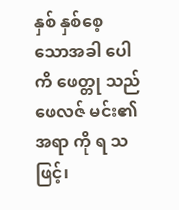နှစ် နှစ်စေ့ သောအခါ ပေါကိ ဖေတ္တု သည် ဖေလဇ် မင်း၏အရာ ကို ရ သဖြင့်၊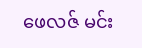ဖေလဇ် မင်း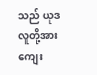သည် ယုဒ လူတို့အား ကျေး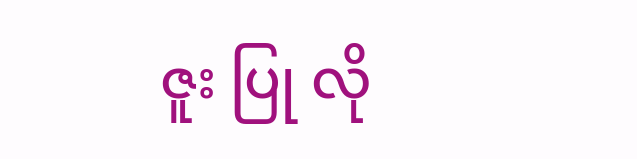ဇူး ပြု လို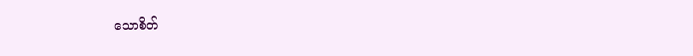သောစိတ်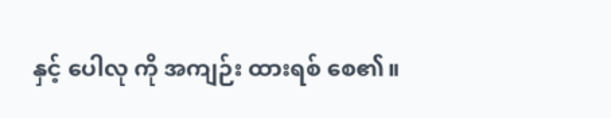နှင့် ပေါလု ကို အကျဉ်း ထားရစ် စေ၏။